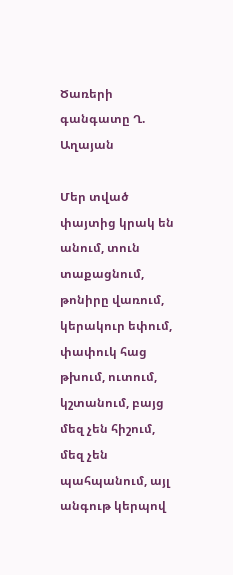Ծառերի գանգատը Ղ. Աղայան

Մեր տված փայտից կրակ են անում, տուն տաքացնում, թոնիրը վառում, կերակուր եփում, փափուկ հաց թխում, ուտում, կշտանում, բայց մեզ չեն հիշում, մեզ չեն պահպանում, այլ անգութ կերպով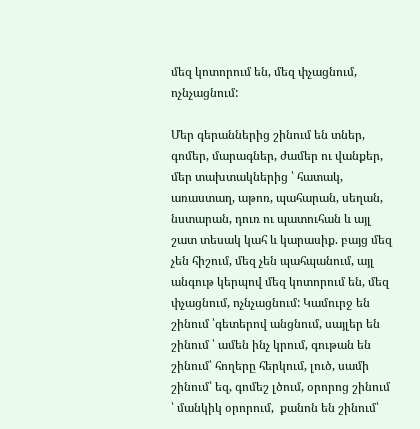մեզ կոտորում են, մեզ փչացնում, ոչնչացնում:

Մեր գերաններից շինում են տներ, գոմեր, մարագներ, ժամեր ու վանքեր, մեր տախտակներից ՝ հատակ, առաստաղ, աթոռ, պահարան, սեղան, նստարան, դուռ ու պատուհան և այլ շատ տեսակ կահ և կարասիք. բայց մեզ չեն հիշում, մեզ չեն պահպանում, այլ անգութ կերպով մեզ կոտորում են, մեզ փչացնում, ոչնչացնում: Կամուրջ են շինում ՝գետերով անցնում, սայլեր են շինում ՝ ամեն ինչ կրում, գութան են շինում՝ հողերը հերկում, լուծ, սամի շինում՝ եզ, գոմեշ լծում, օրորոց շինում ՝ մանկիկ օրորում,  քանոն են շինում՝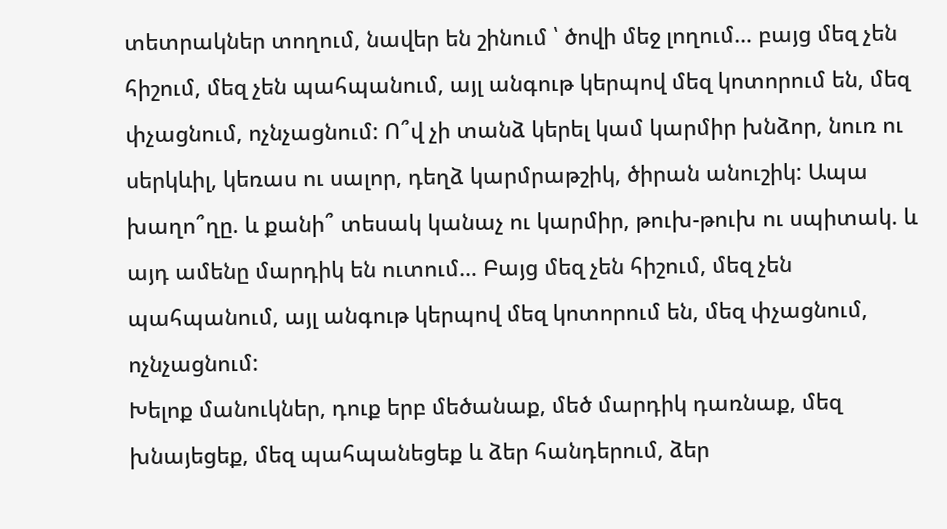տետրակներ տողում, նավեր են շինում ՝ ծովի մեջ լողում… բայց մեզ չեն հիշում, մեզ չեն պահպանում, այլ անգութ կերպով մեզ կոտորում են, մեզ փչացնում, ոչնչացնում: Ո՞վ չի տանձ կերել կամ կարմիր խնձոր, նուռ ու սերկևիլ, կեռաս ու սալոր, դեղձ կարմրաթշիկ, ծիրան անուշիկ: Ապա խաղո՞ղը. և քանի՞ տեսակ կանաչ ու կարմիր, թուխ-թուխ ու սպիտակ. և այդ ամենը մարդիկ են ուտում… Բայց մեզ չեն հիշում, մեզ չեն պահպանում, այլ անգութ կերպով մեզ կոտորում են, մեզ փչացնում, ոչնչացնում:
Խելոք մանուկներ, դուք երբ մեծանաք, մեծ մարդիկ դառնաք, մեզ խնայեցեք, մեզ պահպանեցեք և ձեր հանդերում, ձեր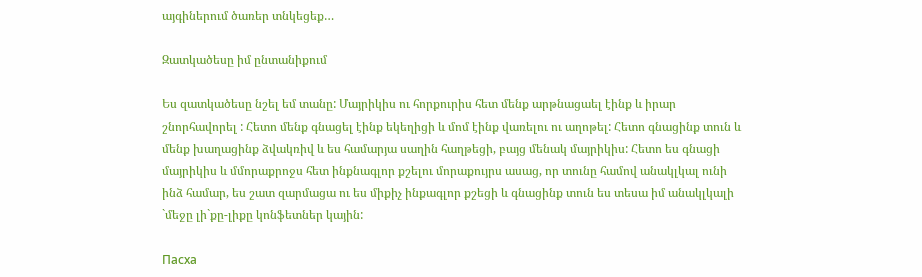այգիներում ծառեր տնկեցեք…

Զատկածեսը իմ ընտանիքում

Ես զատկածեսը նշել եմ տանը: Մայրիկիս ու հորքուրիս հետ մենք արթնացաել էինք և իրար շնորհավորել : Հետո մենք գնացել էինք եկեղիցի և մոմ էինք վառելու ու աղոթել: Հետո գնացինք տուն և մենք խաղացինք ձվակռիվ և ես համարյա սաղին հաղթեցի, բայց մենակ մայրիկիս: Հետո ես գնացի մայրիկիս և մմորաքրոջս հետ ինքնագլոր քշելու մորաքույրս ասաց, որ տունը համով անակլկալ ունի ինձ համար, ես շատ զարմացա ու ես միքիչ ինքագլոր քշեցի և գնացինք տուն ես տեսա իմ անակլկալի `մեջը լի`քը-լիքը կոնֆետներ կային:

Пасха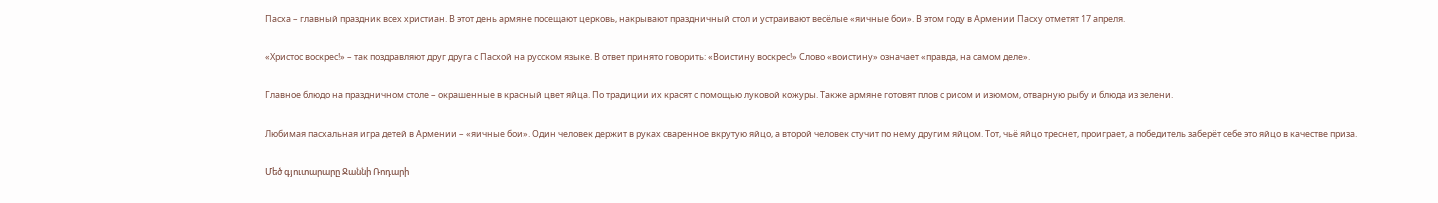Пасха – главный праздник всех христиан. В этот день армяне посещают церковь, накрывают праздничный стол и устраивают весёлые «яичные бои». В этом году в Армении Пасху отметят 17 апреля.

«Христос воскрес!» – так поздравляют друг друга с Пасхой на русском языке. В ответ принято говорить: «Воистину воскрес!» Слово «воистину» означает «правда, на самом деле».

Главное блюдо на праздничном столе – окрашенные в красный цвет яйца. По традиции их красят с помощью луковой кожуры. Также армяне готовят плов с рисом и изюмом, отварную рыбу и блюда из зелени.

Любимая пасхальная игра детей в Армении – «яичные бои». Один человек держит в руках сваренное вкрутую яйцо, а второй человек стучит по нему другим яйцом. Тот, чьё яйцо треснет, проиграет, а победитель заберёт себе это яйцо в качестве приза.

Մեծ գյուտարարը Ջաննի Ռոդարի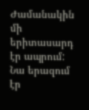Ժամանակին մի երիտասարդ էր ապրում: Նա երազում էր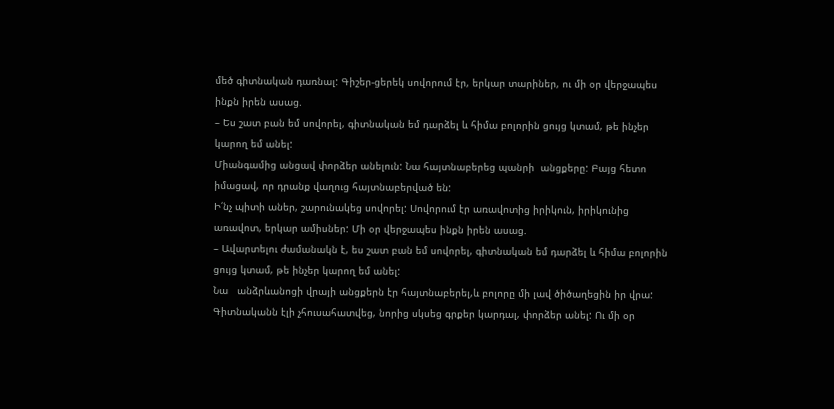մեծ գիտնական դառնալ: Գիշեր-ցերեկ սովորում էր, երկար տարիներ, ու մի օր վերջապես ինքն իրեն ասաց.
– Ես շատ բան եմ սովորել, գիտնական եմ դարձել և հիմա բոլորին ցույց կտամ‚ թե ինչեր կարող եմ անել:
Միանգամից անցավ փորձեր անելուն: Նա հայտնաբերեց պանրի  անցքերը: Բայց հետո իմացավ‚ որ դրանք վաղուց հայտնաբերված են:
Ի՛նչ պիտի աներ, շարունակեց սովորել: Սովորում էր առավոտից իրիկուն, իրիկունից առավոտ, երկար ամիսներ: Մի օր վերջապես ինքն իրեն ասաց.
– Ավարտելու ժամանակն է, ես շատ բան եմ սովորել, գիտնական եմ դարձել և հիմա բոլորին ցույց կտամ‚ թե ինչեր կարող եմ անել:
Նա   անձրևանոցի վրայի անցքերն էր հայտնաբերել,և բոլորը մի լավ ծիծաղեցին իր վրա:
Գիտնականն էլի չհուսահատվեց‚ նորից սկսեց գրքեր կարդալ‚ փորձեր անել: Ու մի օր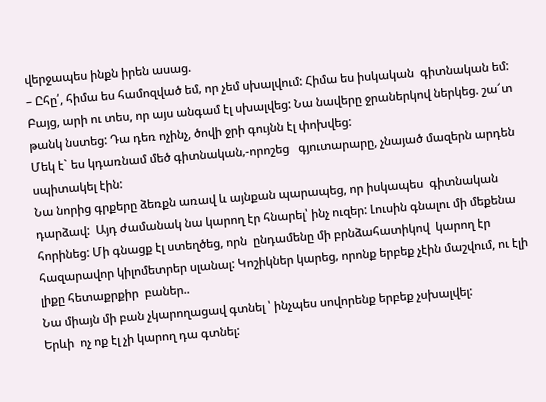վերջապես ինքն իրեն ասաց.
– Ըհը՛, հիմա ես համոզված եմ‚ որ չեմ սխալվում: Հիմա ես իսկական  գիտնական եմ:
Բայց, արի ու տես, որ այս անգամ էլ սխալվեց: Նա նավերը ջրաներկով ներկեց. շա՜տ թանկ նստեց: Դա դեռ ոչինչ, ծովի ջրի գույնն էլ փոխվեց:
Մեկ է` ես կդառնամ մեծ գիտնական‚-որոշեց   գյուտարարը, չնայած մազերն արդեն սպիտակել էին:
Նա նորից գրքերը ձեռքն առավ և այնքան պարապեց, որ իսկապես  գիտնական  դարձավ:  Այդ ժամանակ նա կարող էր հնարել՝ ինչ ուզեր: Լուսին գնալու մի մեքենա հորինեց: Մի գնացք էլ ստեղծեց, որն  ընդամենը մի բրնձահատիկով  կարող էր հազարավոր կիլոմետրեր սլանալ: Կոշիկներ կարեց‚ որոնք երբեք չէին մաշվում, ու էլի լիքը հետաքրքիր  բաներ..
Նա միայն մի բան չկարողացավ գտնել ՝ ինչպես սովորենք երբեք չսխալվել:
Երևի  ոչ ոք էլ չի կարող դա գտնել: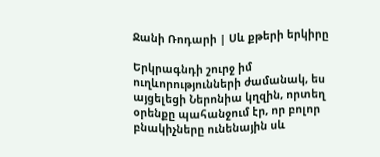Ջանի Ռոդարի | Սև քթերի երկիրը

Երկրագնդի շուրջ իմ ուղևորությունների ժամանակ, ես այցելեցի Ներոնիա կղզին, որտեղ օրենքը պահանջում էր, որ բոլոր բնակիչները ունենային սև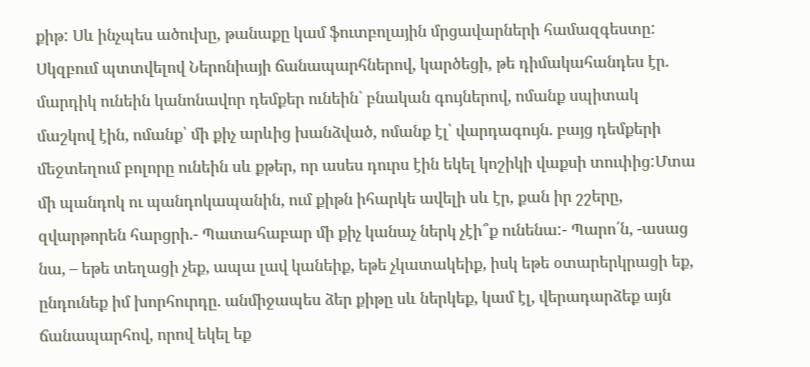քիթ: Սև ինչպես ածուխը, թանաքը կամ ֆուտբոլային մրցավարների համազգեստը:
Սկզբում պտտվելով Ներոնիայի ճանապարհներով, կարծեցի, թե դիմակահանդես էր. մարդիկ ունեին կանոնավոր դեմքեր ունեին` բնական գույներով, ոմանք սպիտակ մաշկով էին, ոմանք՝ մի քիչ արևից խանձված, ոմանք էլ՝ վարդագույն. բայց դեմքերի մեջտեղում բոլորը ունեին սև քթեր, որ ասես դուրս էին եկել կոշիկի վաքսի տուփից:Մտա մի պանդոկ ու պանդոկապանին, ում քիթն իհարկե ավելի սև էր, քան իր շշերը, զվարթորեն հարցրի.- Պատահաբար մի քիչ կանաչ ներկ չէի՞ք ունենա:- Պարո՛ն, -ասաց նա, – եթե տեղացի չեք, ապա լավ կանեիք, եթե չկատակեիք, իսկ եթե օտարերկրացի եք, ընդունեք իմ խորհուրդը. անմիջապես ձեր քիթը սև ներկեք, կամ էլ, վերադարձեք այն ճանապարհով, որով եկել եք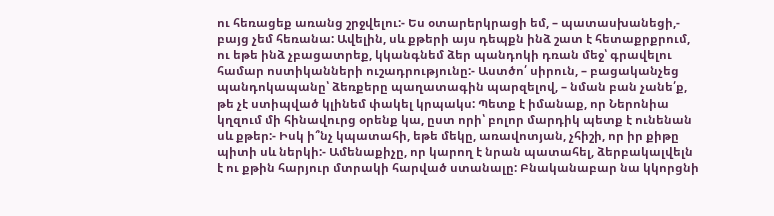ու հեռացեք առանց շրջվելու:- Ես օտարերկրացի եմ, – պատասխանեցի,- բայց չեմ հեռանա: Ավելին, սև քթերի այս դեպքն ինձ շատ է հետաքրքրում, ու եթե ինձ չբացատրեք, կկանգնեմ ձեր պանդոկի դռան մեջ՝ գրավելու համար ոստիկանների ուշադրությունը:- Աստծո՛ սիրուն, – բացականչեց պանդոկապանը՝ ձեռքերը պաղատագին պարզելով, – նման բան չանե՛ք, թե չէ ստիպված կլինեմ փակել կրպակս: Պետք է իմանաք, որ Ներոնիա կղզում մի հինավուրց օրենք կա, ըստ որի՝ բոլոր մարդիկ պետք է ունենան սև քթեր:- Իսկ ի՞նչ կպատահի, եթե մեկը, առավոտյան, չհիշի, որ իր քիթը պիտի սև ներկի:- Ամենաքիչը, որ կարող է նրան պատահել, ձերբակալվելն է ու քթին հարյուր մտրակի հարված ստանալը: Բնականաբար նա կկորցնի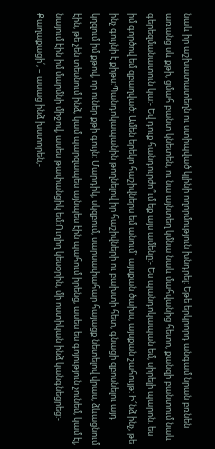նաև իր աշխատատեղն ու ստիպված կլինի ողորմություն խնդրել: Եթե երկրորդ անգամ նրան բռնեն առանց սև քթի, ցմահ բանտ կնետեն, ու նա այնտեղ կմնա նաև մահվանից հետո, քանզի բանտում նաև գերեզմանատուն կա:- Եվ դուք հանդուրժո՞ւմ եք այս ամենը:- Ես պանդոկապան եմ, սիրելի պարոն. ես իմ գործով եմ զբաղված: Ամեն երեկո հաշիվներս եմ անում` այսքան ծախս, այսքան շահույթ: Ի՜նձ ինչ, թե ինչ գույնի է քիթս:Պանդոկապանին թողնելով իր հաշիվների ու բախտի հետ, գնացի զբոսնելու այդ կղզում իմ քթով, որ ուներ քթի գույն: Մարդիկ, սկզբում, սարսափահար հայացք նետելով վրաս, ձևացնում էին, թե չեն տեսնում ինձ, կամ պարզապես այնպես էին պահում իրենց, ասես ես գոյություն չունեմ, կամ էլ, նայում էին իմ մարմնի միջով, ասես թափանցիկ եմ:Ուղիղ կեսօրին, մի ոստիկան ինձ կանգնեցրեց:- Քաղաքացի՛, – ասաց ինձ խստորեն,-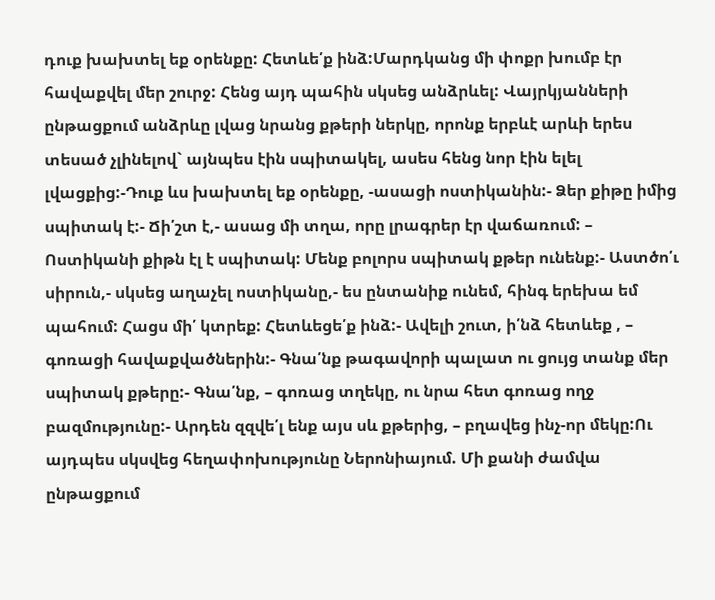դուք խախտել եք օրենքը: Հետևե՛ք ինձ:Մարդկանց մի փոքր խումբ էր հավաքվել մեր շուրջ: Հենց այդ պահին սկսեց անձրևել: Վայրկյանների ընթացքում անձրևը լվաց նրանց քթերի ներկը, որոնք երբևէ արևի երես տեսած չլինելով` այնպես էին սպիտակել, ասես հենց նոր էին ելել լվացքից:-Դուք ևս խախտել եք օրենքը, -ասացի ոստիկանին:- Ձեր քիթը իմից սպիտակ է:- Ճի՛շտ է,- ասաց մի տղա, որը լրագրեր էր վաճառում: – Ոստիկանի քիթն էլ է սպիտակ: Մենք բոլորս սպիտակ քթեր ունենք:- Աստծո՛ւ սիրուն,- սկսեց աղաչել ոստիկանը,- ես ընտանիք ունեմ, հինգ երեխա եմ պահում: Հացս մի՛ կտրեք: Հետևեցե՛ք ինձ:- Ավելի շուտ, ի՛նձ հետևեք , – գոռացի հավաքվածներին:- Գնա՛նք թագավորի պալատ ու ցույց տանք մեր սպիտակ քթերը:- Գնա՛նք, – գոռաց տղեկը, ու նրա հետ գոռաց ողջ բազմությունը:- Արդեն զզվե՛լ ենք այս սև քթերից, – բղավեց ինչ-որ մեկը:Ու այդպես սկսվեց հեղափոխությունը Ներոնիայում. Մի քանի ժամվա ընթացքում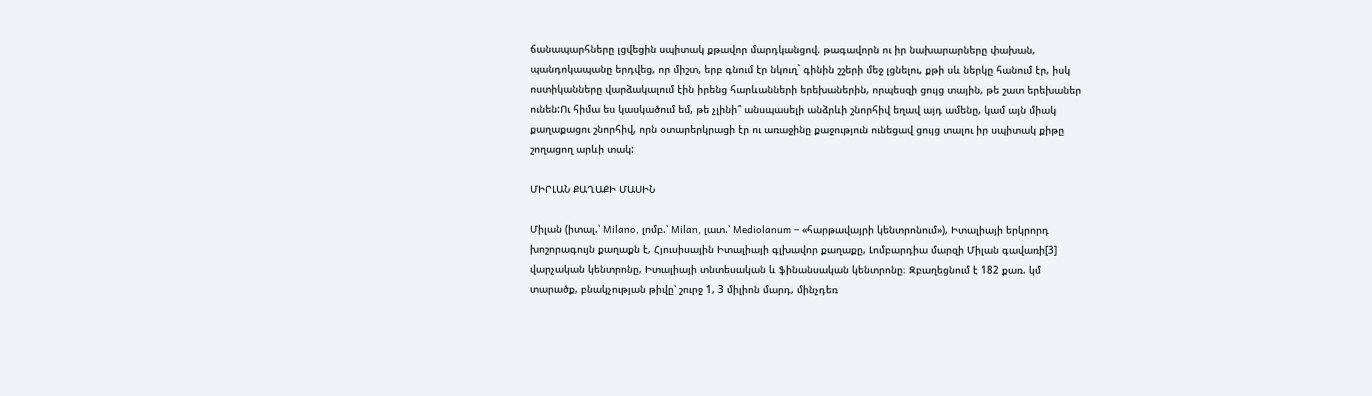ճանապարհները լցվեցին սպիտակ քթավոր մարդկանցով. թագավորն ու իր նախարարները փախան, պանդոկապանը երդվեց, որ միշտ, երբ գնում էր նկուղ` գինին շշերի մեջ լցնելու, քթի սև ներկը հանում էր, իսկ ոստիկանները վարձակալում էին իրենց հարևանների երեխաներին, որպեսզի ցույց տային, թե շատ երեխաներ ունեն:Ու հիմա ես կասկածում եմ, թե չլինի՞ անսպասելի անձրևի շնորհիվ եղավ այդ ամենը, կամ այն միակ քաղաքացու շնորհիվ, որն օտարերկրացի էր ու առաջինը քաջություն ունեցավ ցույց տալու իր սպիտակ քիթը շողացող արևի տակ:

ՄԻՐԼԱՆ ՔԱՂԱՔԻ ՄԱՍԻՆ

Միլան (իտալ.՝ Milano, լոմբ.՝ Milan, լատ.՝ Mediolanum – «հարթավայրի կենտրոնում»), Իտալիայի երկրորդ խոշորագույն քաղաքն է, Հյուսիսային Իտալիայի գլխավոր քաղաքը, Լոմբարդիա մարզի Միլան գավառի[3] վարչական կենտրոնը, Իտալիայի տնտեսական և ֆինանսական կենտրոնը։ Զբաղեցնում է 182 քառ. կմ տարածք, բնակչության թիվը՝ շուրջ 1, 3 միլիոն մարդ, մինչդեռ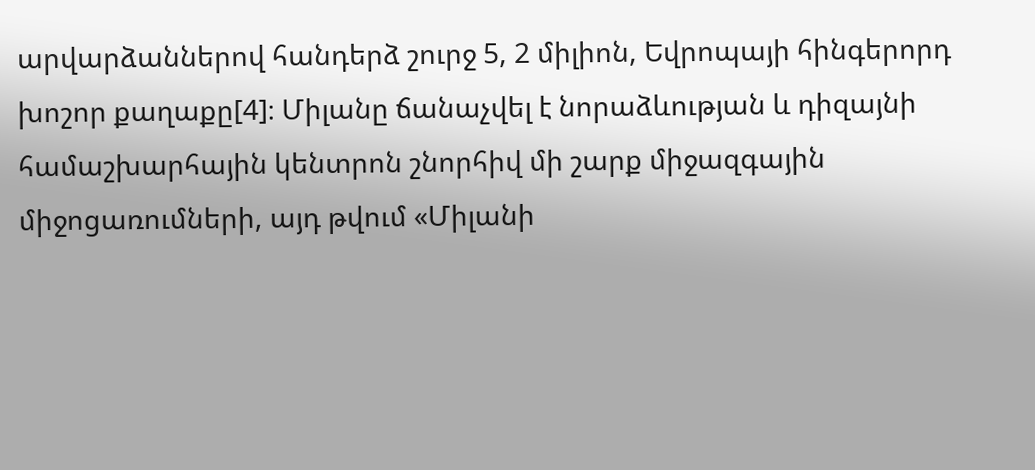արվարձաններով հանդերձ շուրջ 5, 2 միլիոն, Եվրոպայի հինգերորդ խոշոր քաղաքը[4]։ Միլանը ճանաչվել է նորաձևության և դիզայնի համաշխարհային կենտրոն շնորհիվ մի շարք միջազգային միջոցառումների, այդ թվում «Միլանի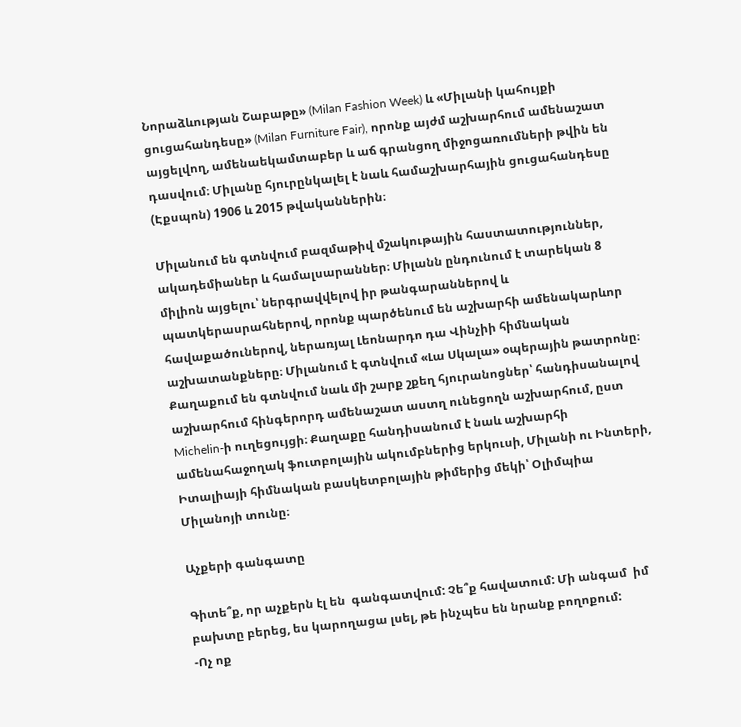Նորաձևության Շաբաթը» (Milan Fashion Week) և «Միլանի կահույքի ցուցահանդեսը» (Milan Furniture Fair), որոնք այժմ աշխարհում ամենաշատ այցելվող, ամենաեկամտաբեր և աճ գրանցող միջոցառումների թվին են դասվում։ Միլանը հյուրընկալել է նաև համաշխարհային ցուցահանդեսը (Էքսպոն) 1906 և 2015 թվականներին։

Միլանում են գտնվում բազմաթիվ մշակութային հաստատություններ, ակադեմիաներ և համալսարաններ։ Միլանն ընդունում է տարեկան 8 միլիոն այցելու՝ ներգրավվելով իր թանգարաններով և պատկերասրահներով, որոնք պարծենում են աշխարհի ամենակարևոր հավաքածուներով, ներառյալ Լեոնարդո դա Վինչիի հիմնական աշխատանքները։ Միլանում է գտնվում «Լա Սկալա» օպերային թատրոնը։ Քաղաքում են գտնվում նաև մի շարք շքեղ հյուրանոցներ՝ հանդիսանալով աշխարհում հինգերորդ ամենաշատ աստղ ունեցողն աշխարհում, ըստ Michelin-ի ուղեցույցի։ Քաղաքը հանդիսանում է նաև աշխարհի ամենահաջողակ ֆուտբոլային ակումբներից երկուսի, Միլանի ու Ինտերի, Իտալիայի հիմնական բասկետբոլային թիմերից մեկի՝ Օլիմպիա Միլանոյի տունը։

Աչքերի գանգատը

Գիտե՞ք, որ աչքերն էլ են  գանգատվում: Չե՞ք հավատում: Մի անգամ  իմ բախտը բերեց, ես կարողացա լսել, թե ինչպես են նրանք բողոքում:
-Ոչ ոք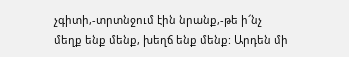չգիտի,-տրտնջում էին նրանք,-թե ի՜նչ մեղք ենք մենք, խեղճ ենք մենք: Արդեն մի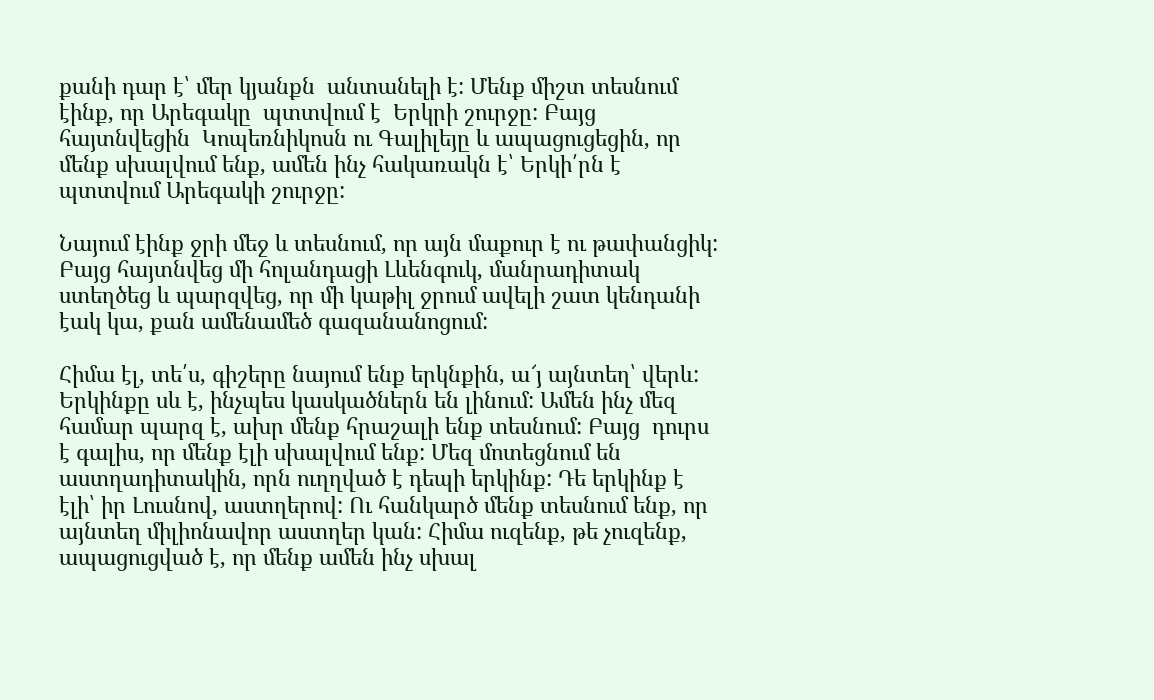քանի դար է՝ մեր կյանքն  անտանելի է: Մենք միշտ տեսնում էինք, որ Արեգակը  պտտվում է  Երկրի շուրջը: Բայց հայտնվեցին  Կոպեռնիկոսն ու Գալիլեյը և ապացուցեցին, որ մենք սխալվում ենք, ամեն ինչ հակառակն է՝ Երկի՛րն է պտտվում Արեգակի շուրջը:

Նայում էինք ջրի մեջ և տեսնում, որ այն մաքուր է ու թափանցիկ: Բայց հայտնվեց մի հոլանդացի Լևենգուկ, մանրադիտակ ստեղծեց և պարզվեց, որ մի կաթիլ ջրում ավելի շատ կենդանի էակ կա, քան ամենամեծ գազանանոցում:

Հիմա էլ, տե՛ս, գիշերը նայում ենք երկնքին, ա՜յ այնտեղ՝ վերև: Երկինքը սև է, ինչպես կասկածներն են լինում: Ամեն ինչ մեզ համար պարզ է, ախր մենք հրաշալի ենք տեսնում: Բայց  դուրս է գալիս, որ մենք էլի սխալվում ենք: Մեզ մոտեցնում են աստղադիտակին, որն ուղղված է դեպի երկինք: Դե երկինք է էլի՝ իր Լուսնով, աստղերով: Ու հանկարծ մենք տեսնում ենք, որ այնտեղ միլիոնավոր աստղեր կան: Հիմա ուզենք, թե չուզենք, ապացուցված է, որ մենք ամեն ինչ սխալ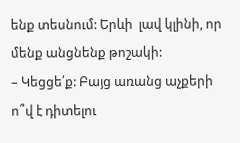ենք տեսնում: Երևի  լավ կլինի, որ մենք անցնենք թոշակի:
– Կեցցե՛ք: Բայց առանց աչքերի  ո՞վ է դիտելու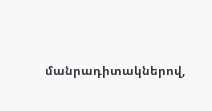մանրադիտակներով,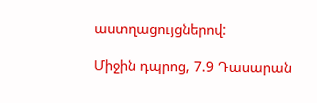աստղացույցներով:

Միջին դպրոց, 7.9 Դասարան